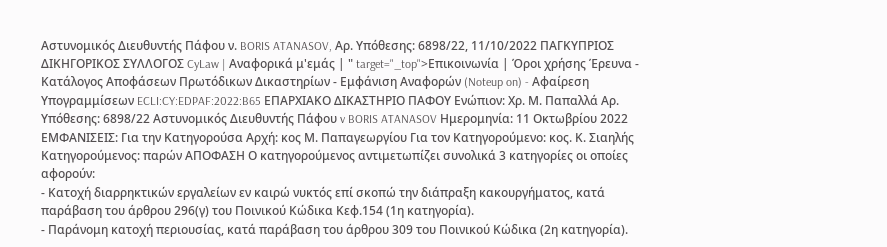Αστυνομικός Διευθυντής Πάφου ν. BORIS ATANASOV, Αρ. Υπόθεσης: 6898/22, 11/10/2022 ΠΑΓΚΥΠΡΙΟΣ ΔΙΚΗΓΟΡΙΚΟΣ ΣΥΛΛΟΓΟΣ CyLaw | Αναφορικά μ'εμάς | " target="_top">Επικοινωνία | Όροι χρήσης Έρευνα - Κατάλογος Αποφάσεων Πρωτόδικων Δικαστηρίων - Εμφάνιση Αναφορών (Noteup on) - Αφαίρεση Υπογραμμίσεων ECLI:CY:EDPAF:2022:B65 ΕΠΑΡΧΙΑΚΟ ΔΙΚΑΣΤΗΡΙΟ ΠΑΦΟΥ Ενώπιον: Χρ. Μ. Παπαλλά Αρ. Υπόθεσης: 6898/22 Αστυνομικός Διευθυντής Πάφου v BORIS ATANASOV Ημερομηνία: 11 Οκτωβρίου 2022 ΕΜΦΑΝΙΣΕΙΣ: Για την Κατηγορούσα Αρχή: κος Μ. Παπαγεωργίου Για τον Κατηγορούμενο: κος. Κ. Σιαηλής Κατηγορούμενος: παρών ΑΠΟΦΑΣΗ Ο κατηγορούμενος αντιμετωπίζει συνολικά 3 κατηγορίες οι οποίες αφορούν:
- Κατοχή διαρρηκτικών εργαλείων εν καιρώ νυκτός επί σκοπώ την διάπραξη κακουργήματος, κατά παράβαση του άρθρου 296(γ) του Ποινικού Κώδικα Κεφ.154 (1η κατηγορία).
- Παράνομη κατοχή περιουσίας, κατά παράβαση του άρθρου 309 του Ποινικού Κώδικα (2η κατηγορία).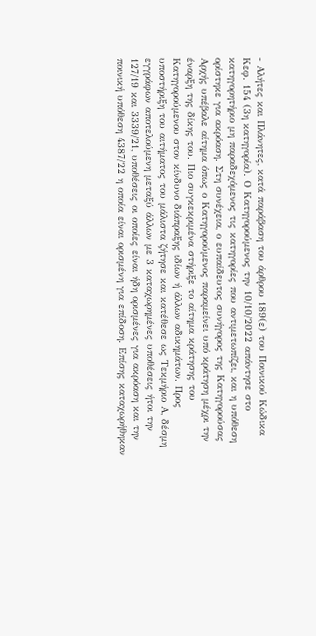- Αλήτες και Πλάνητες, κατά παράβαση του άρθρου 189(ε) του Ποινικού Κώδικα Κεφ. 154 (3η κατηγορία). Ο Κατηγορούμενος την 10/10/2022 απάντησε στο κατηγορητήριο μη παραδεχόμενος τις κατηγορίες που αντιμετωπίζει, και η υπόθεση ορίστηκε για ακρόαση. Στη συνέχεια, ο ευπαίδευτος συνήγορος της Κατηγορούσας Αρχής υπέβαλε αίτημα όπως ο Κατηγορούμενος παραμείνει υπό κράτηση μέχρι την έναρξη της δίκης του. Πιο συγκεκριμένα στήριξε το αίτημα κράτησης του Κατηγορούμενου στον κίνδυνο διάπραξης ιδίων ή άλλων αδικημάτων. Προς υποστήριξη του αιτήματος του μάλιστα ζήτησε και κατέθεσε ως Τεκμήριο Α, δέσμη εγγράφων αποτελούμενη μεταξύ άλλων με 3 καταχωρημένες υποθέσεις ήτοι την 127/19 και 3339/21, υποθέσεις οι οποίες είναι ήδη ορισμένες για ακρόαση και την ποινική υπόθεση 4387/22 η οποία είναι ορισμένη για επίδοση. Επίσης καταχωρήθηκαν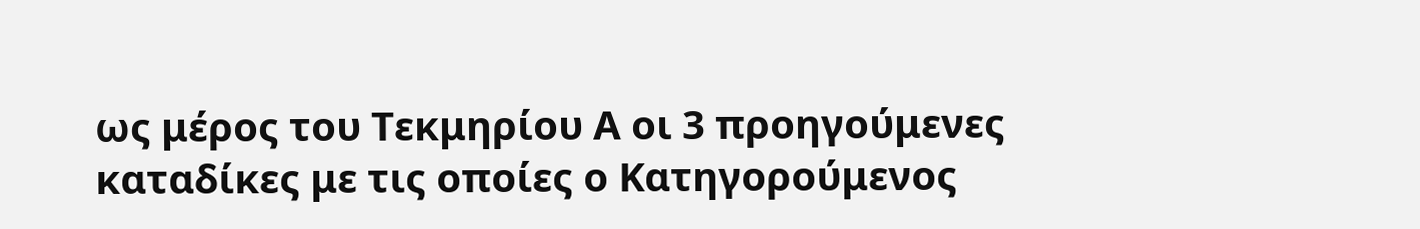ως μέρος του Τεκμηρίου Α οι 3 προηγούμενες καταδίκες με τις οποίες ο Κατηγορούμενος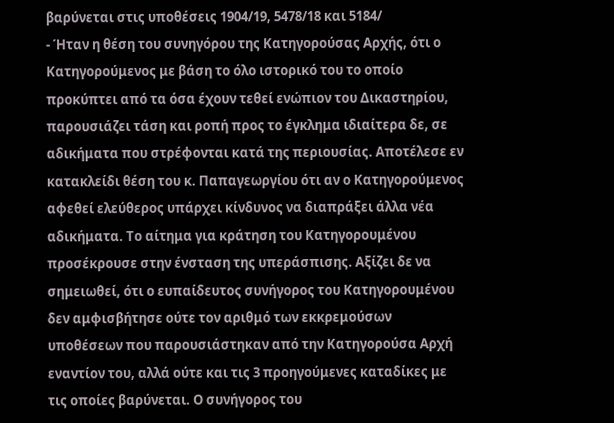βαρύνεται στις υποθέσεις 1904/19, 5478/18 και 5184/
- Ήταν η θέση του συνηγόρου της Κατηγορούσας Αρχής, ότι ο Κατηγορούμενος με βάση το όλο ιστορικό του το οποίο προκύπτει από τα όσα έχουν τεθεί ενώπιον του Δικαστηρίου, παρουσιάζει τάση και ροπή προς το έγκλημα ιδιαίτερα δε, σε αδικήματα που στρέφονται κατά της περιουσίας. Αποτέλεσε εν κατακλείδι θέση του κ. Παπαγεωργίου ότι αν ο Κατηγορούμενος αφεθεί ελεύθερος υπάρχει κίνδυνος να διαπράξει άλλα νέα αδικήματα. Το αίτημα για κράτηση του Κατηγορουμένου προσέκρουσε στην ένσταση της υπεράσπισης. Αξίζει δε να σημειωθεί, ότι ο ευπαίδευτος συνήγορος του Κατηγορουμένου δεν αμφισβήτησε ούτε τον αριθμό των εκκρεμούσων υποθέσεων που παρουσιάστηκαν από την Κατηγορούσα Αρχή εναντίον του, αλλά ούτε και τις 3 προηγούμενες καταδίκες με τις οποίες βαρύνεται. Ο συνήγορος του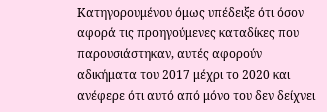Κατηγορουμένου όμως υπέδειξε ότι όσον αφορά τις προηγούμενες καταδίκες που παρουσιάστηκαν, αυτές αφορούν αδικήματα του 2017 μέχρι το 2020 και ανέφερε ότι αυτό από μόνο του δεν δείχνει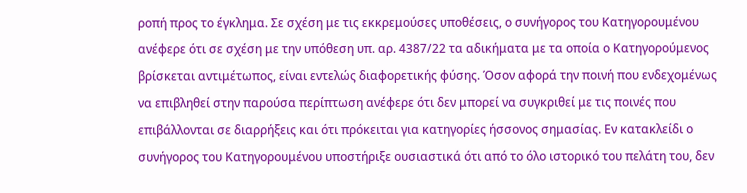ροπή προς το έγκλημα. Σε σχέση με τις εκκρεμούσες υποθέσεις, ο συνήγορος του Κατηγορουμένου ανέφερε ότι σε σχέση με την υπόθεση υπ. αρ. 4387/22 τα αδικήματα με τα οποία ο Κατηγορούμενος βρίσκεται αντιμέτωπος, είναι εντελώς διαφορετικής φύσης. Όσον αφορά την ποινή που ενδεχομένως να επιβληθεί στην παρούσα περίπτωση ανέφερε ότι δεν μπορεί να συγκριθεί με τις ποινές που επιβάλλονται σε διαρρήξεις και ότι πρόκειται για κατηγορίες ήσσονος σημασίας. Εν κατακλείδι ο συνήγορος του Κατηγορουμένου υποστήριξε ουσιαστικά ότι από το όλο ιστορικό του πελάτη του, δεν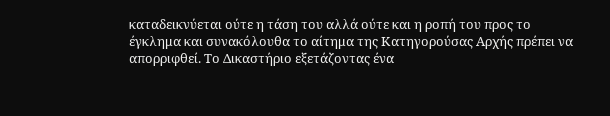καταδεικνύεται ούτε η τάση του αλλά ούτε και η ροπή του προς το έγκλημα και συνακόλουθα το αίτημα της Κατηγορούσας Αρχής πρέπει να απορριφθεί. Το Δικαστήριο εξετάζοντας ένα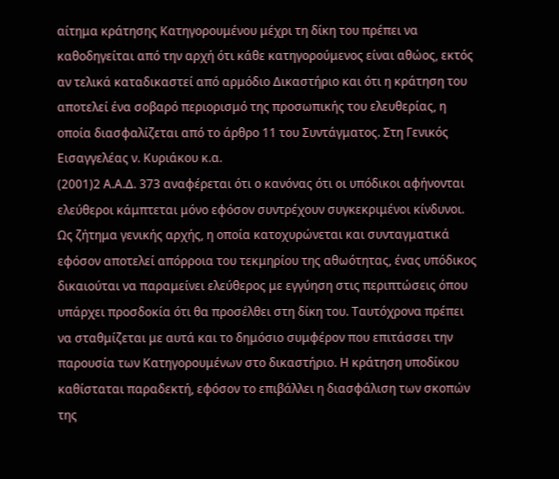αίτημα κράτησης Κατηγορουμένου μέχρι τη δίκη του πρέπει να καθοδηγείται από την αρχή ότι κάθε κατηγορούμενος είναι αθώος, εκτός αν τελικά καταδικαστεί από αρμόδιο Δικαστήριο και ότι η κράτηση του αποτελεί ένα σοβαρό περιορισμό της προσωπικής του ελευθερίας, η οποία διασφαλίζεται από το άρθρο 11 του Συντάγματος. Στη Γενικός Εισαγγελέας ν. Κυριάκου κ.α.
(2001)2 Α.Α.Δ. 373 αναφέρεται ότι ο κανόνας ότι οι υπόδικοι αφήνονται ελεύθεροι κάμπτεται μόνο εφόσον συντρέχουν συγκεκριμένοι κίνδυνοι. Ως ζήτημα γενικής αρχής, η οποία κατοχυρώνεται και συνταγματικά εφόσον αποτελεί απόρροια του τεκμηρίου της αθωότητας, ένας υπόδικος δικαιούται να παραμείνει ελεύθερος με εγγύηση στις περιπτώσεις όπου υπάρχει προσδοκία ότι θα προσέλθει στη δίκη του. Ταυτόχρονα πρέπει να σταθμίζεται με αυτά και το δημόσιο συμφέρον που επιτάσσει την παρουσία των Κατηγορουμένων στο δικαστήριο. Η κράτηση υποδίκου καθίσταται παραδεκτή, εφόσον το επιβάλλει η διασφάλιση των σκοπών της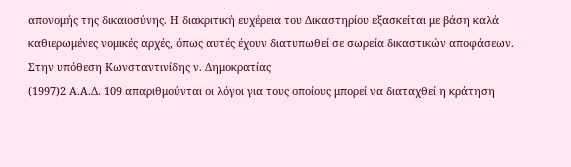απονομής της δικαιοσύνης. Η διακριτική ευχέρεια του Δικαστηρίου εξασκείται με βάση καλά καθιερωμένες νομικές αρχές, όπως αυτές έχουν διατυπωθεί σε σωρεία δικαστικών αποφάσεων. Στην υπόθεση Κωνσταντινίδης ν. Δημοκρατίας
(1997)2 Α.Α.Δ. 109 απαριθμούνται οι λόγοι για τους οποίους μπορεί να διαταχθεί η κράτηση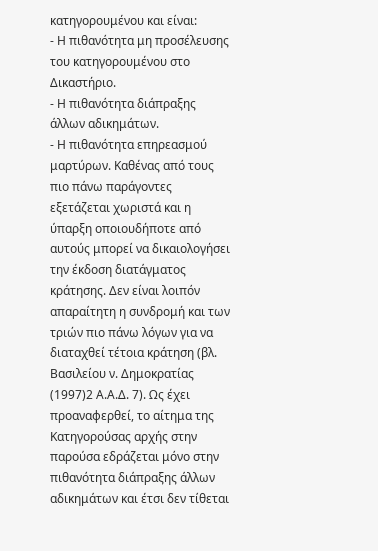κατηγορουμένου και είναι:
- Η πιθανότητα μη προσέλευσης του κατηγορουμένου στο Δικαστήριο.
- Η πιθανότητα διάπραξης άλλων αδικημάτων.
- Η πιθανότητα επηρεασμού μαρτύρων. Καθένας από τους πιο πάνω παράγοντες εξετάζεται χωριστά και η ύπαρξη οποιουδήποτε από αυτούς μπορεί να δικαιολογήσει την έκδοση διατάγματος κράτησης. Δεν είναι λοιπόν απαραίτητη η συνδρομή και των τριών πιο πάνω λόγων για να διαταχθεί τέτοια κράτηση (βλ. Βασιλείου ν. Δημοκρατίας
(1997)2 Α.Α.Δ. 7). Ως έχει προαναφερθεί, το αίτημα της Κατηγορούσας αρχής στην παρούσα εδράζεται μόνο στην πιθανότητα διάπραξης άλλων αδικημάτων και έτσι δεν τίθεται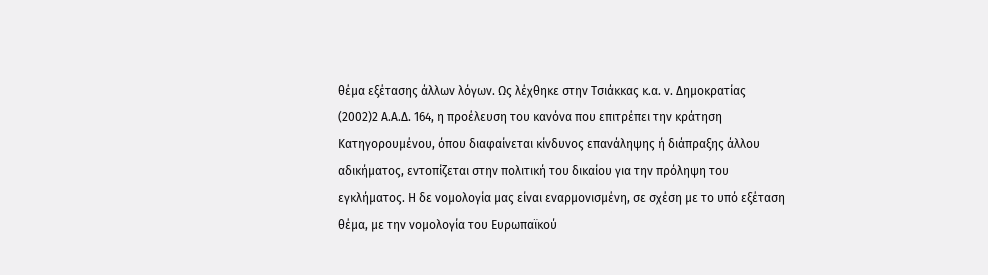θέμα εξέτασης άλλων λόγων. Ως λέχθηκε στην Τσιάκκας κ.α. ν. Δημοκρατίας
(2002)2 Α.Α.Δ. 164, η προέλευση του κανόνα που επιτρέπει την κράτηση Κατηγορουμένου, όπου διαφαίνεται κίνδυνος επανάληψης ή διάπραξης άλλου αδικήματος, εντοπίζεται στην πολιτική του δικαίου για την πρόληψη του εγκλήματος. Η δε νομολογία μας είναι εναρμονισμένη, σε σχέση με το υπό εξέταση θέμα, με την νομολογία του Ευρωπαϊκού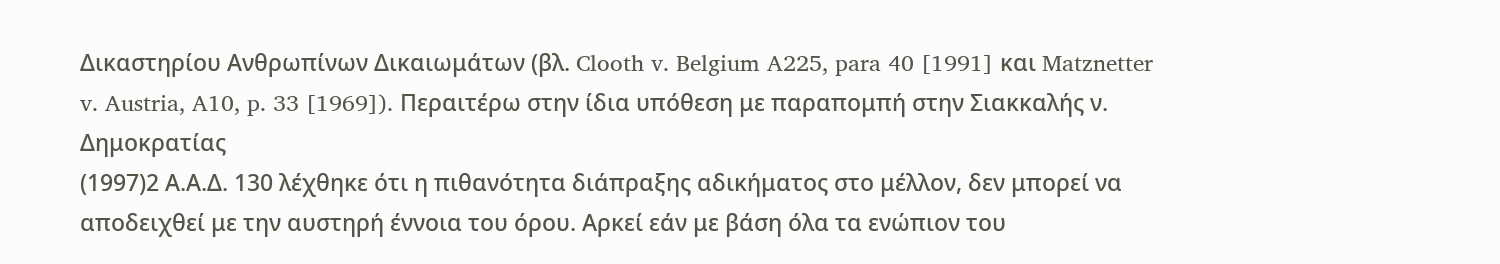Δικαστηρίου Ανθρωπίνων Δικαιωμάτων (βλ. Clooth v. Belgium A225, para 40 [1991] και Matznetter v. Austria, A10, p. 33 [1969]). Περαιτέρω στην ίδια υπόθεση με παραπομπή στην Σιακκαλής ν. Δημοκρατίας
(1997)2 Α.Α.Δ. 130 λέχθηκε ότι η πιθανότητα διάπραξης αδικήματος στο μέλλον, δεν μπορεί να αποδειχθεί με την αυστηρή έννοια του όρου. Αρκεί εάν με βάση όλα τα ενώπιον του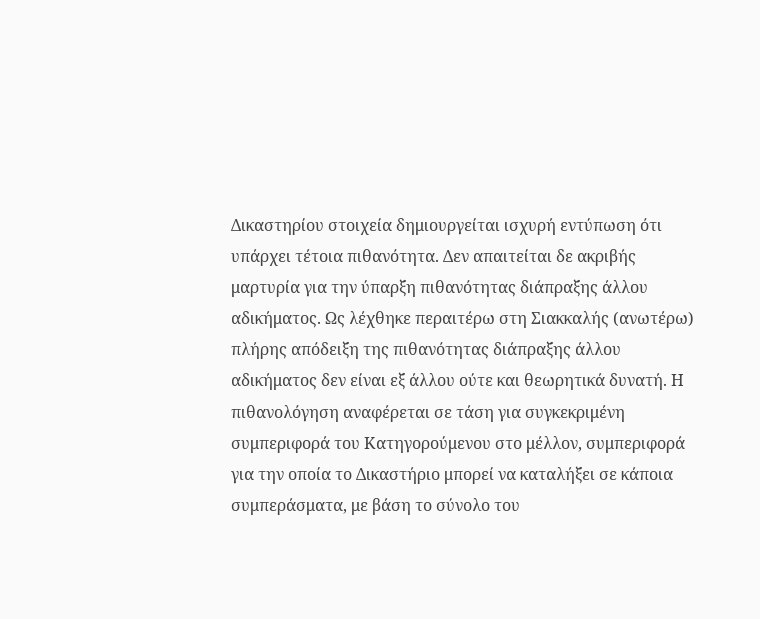Δικαστηρίου στοιχεία δημιουργείται ισχυρή εντύπωση ότι υπάρχει τέτοια πιθανότητα. Δεν απαιτείται δε ακριβής μαρτυρία για την ύπαρξη πιθανότητας διάπραξης άλλου αδικήματος. Ως λέχθηκε περαιτέρω στη Σιακκαλής (ανωτέρω) πλήρης απόδειξη της πιθανότητας διάπραξης άλλου αδικήματος δεν είναι εξ άλλου ούτε και θεωρητικά δυνατή. Η πιθανολόγηση αναφέρεται σε τάση για συγκεκριμένη συμπεριφορά του Κατηγορούμενου στο μέλλον, συμπεριφορά για την οποία το Δικαστήριο μπορεί να καταλήξει σε κάποια συμπεράσματα, με βάση το σύνολο του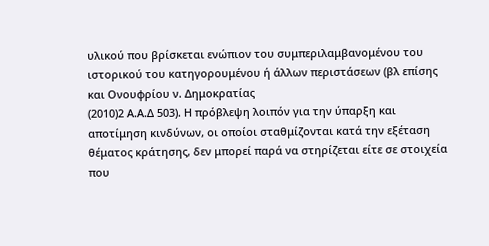υλικού που βρίσκεται ενώπιον του συμπεριλαμβανομένου του ιστορικού του κατηγορουμένου ή άλλων περιστάσεων (βλ επίσης και Ονουφρίου ν. Δημοκρατίας
(2010)2 Α.Α.Δ 503). Η πρόβλεψη λοιπόν για την ύπαρξη και αποτίμηση κινδύνων, οι οποίοι σταθμίζονται κατά την εξέταση θέματος κράτησης, δεν μπορεί παρά να στηρίζεται είτε σε στοιχεία που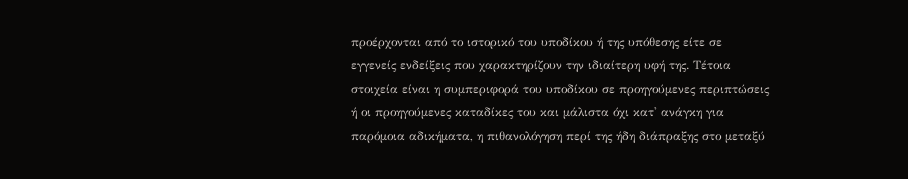προέρχονται από το ιστορικό του υποδίκου ή της υπόθεσης είτε σε εγγενείς ενδείξεις που χαρακτηρίζουν την ιδιαίτερη υφή της. Τέτοια στοιχεία είναι η συμπεριφορά του υποδίκου σε προηγούμενες περιπτώσεις ή οι προηγούμενες καταδίκες του και μάλιστα όχι κατ' ανάγκη για παρόμοια αδικήματα, η πιθανολόγηση περί της ήδη διάπραξης στο μεταξύ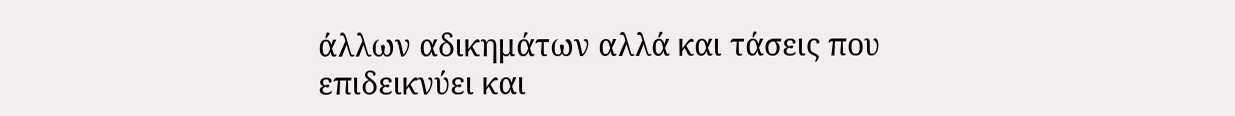άλλων αδικημάτων αλλά και τάσεις που επιδεικνύει και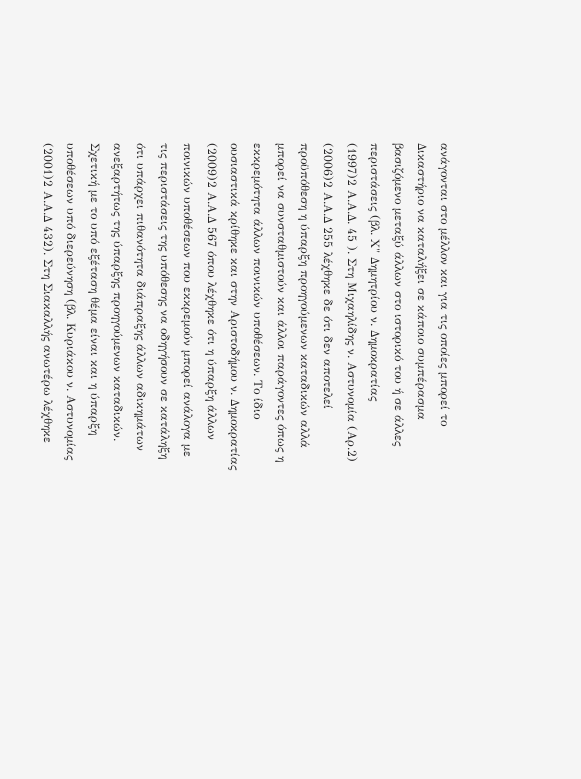ανάγονται στο μέλλον και για τις οποίες μπορεί το Δικαστήριο να καταλήξει σε κάποιο συμπέρασμα βασιζόμενο μεταξύ άλλων στο ιστορικό του ή σε άλλες περιστάσεις (βλ. Χ" Δημητρίου ν. Δημοκρατίας
(1997)2 Α.Α.Δ. 45 ). Στη Μιχαηλίδης ν. Αστυνομία (Αρ.2)
(2006)2 Α.Α.Δ 255 λέχθηκε δε ότι δεν αποτελεί προϋπόθεση η ύπαρξη προηγούμενων καταδικών αλλά μπορεί να συνσταθμιστούν και άλλοι παράγοντες όπως η εκκρεμότητα άλλων ποινικών υποθέσεων. Το ίδιο ουσιαστικά κρίθηκε και στην Αριστοδήμου ν. Δημοκρατίας
(2009)2 Α.Α.Δ 567 όπου λέχθηκε ότι η ύπαρξη άλλων ποινικών υποθέσεων που εκκρεμούν μπορεί ανάλογα με τις περιστάσεις της υπόθεσης να οδηγήσουν σε κατάληξη ότι υπάρχει πιθανότητα διάπραξης άλλων αδικημάτων ανεξαρτήτως της ύπαρξης προηγούμενων καταδικών. Σχετική με το υπό εξέταση θέμα είναι και η ύπαρξη υποθέσεων υπό διερεύνηση (βλ. Κυριάκου ν. Αστυνομίας
(2001)2 Α.Α.Δ 432). Στη Σιακαλλής ανωτέρω λέχθηκε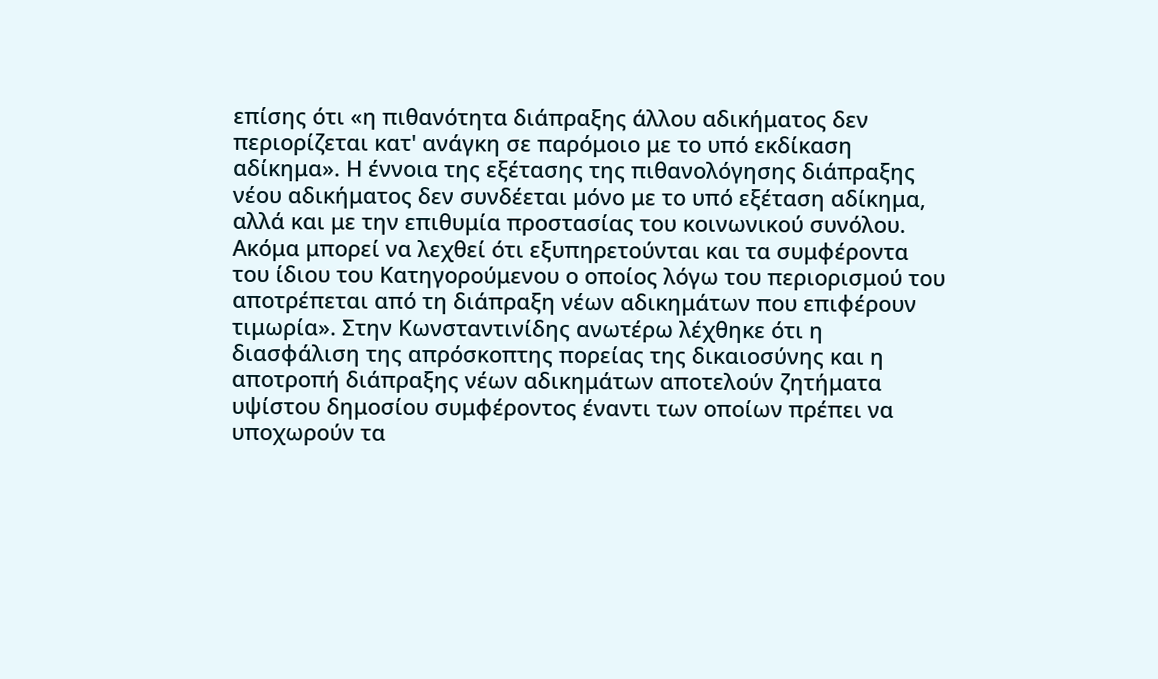επίσης ότι «η πιθανότητα διάπραξης άλλου αδικήματος δεν περιορίζεται κατ' ανάγκη σε παρόμοιο με το υπό εκδίκαση αδίκημα». Η έννοια της εξέτασης της πιθανολόγησης διάπραξης νέου αδικήματος δεν συνδέεται μόνο με το υπό εξέταση αδίκημα, αλλά και με την επιθυμία προστασίας του κοινωνικού συνόλου. Ακόμα μπορεί να λεχθεί ότι εξυπηρετούνται και τα συμφέροντα του ίδιου του Κατηγορούμενου ο οποίος λόγω του περιορισμού του αποτρέπεται από τη διάπραξη νέων αδικημάτων που επιφέρουν τιμωρία». Στην Κωνσταντινίδης ανωτέρω λέχθηκε ότι η διασφάλιση της απρόσκοπτης πορείας της δικαιοσύνης και η αποτροπή διάπραξης νέων αδικημάτων αποτελούν ζητήματα υψίστου δημοσίου συμφέροντος έναντι των οποίων πρέπει να υποχωρούν τα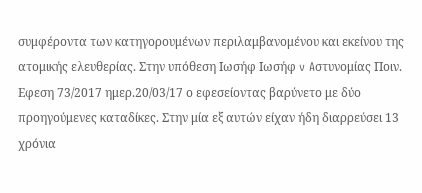συμφέροντα των κατηγορουμένων περιλαμβανομένου και εκείνου της ατομικής ελευθερίας. Στην υπόθεση Ιωσήφ Ιωσήφ v Aστυνομίας Ποιν. Εφεση 73/2017 ημερ.20/03/17 ο εφεσείοντας βαρύνετο με δύο προηγούμενες καταδίκες. Στην μία εξ αυτών είχαν ήδη διαρρεύσει 13 χρόνια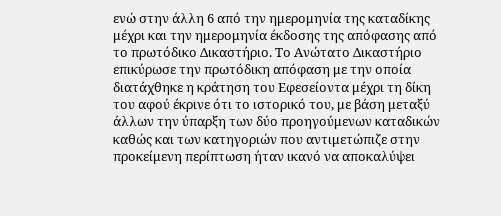ενώ στην άλλη 6 από την ημερομηνία της καταδίκης μέχρι και την ημερομηνία έκδοσης της απόφασης από το πρωτόδικο Δικαστήριο. Το Ανώτατο Δικαστήριο επικύρωσε την πρωτόδικη απόφαση με την οποία διατάχθηκε η κράτηση του Εφεσείοντα μέχρι τη δίκη του αφού έκρινε ότι το ιστορικό του, με βάση μεταξύ άλλων την ύπαρξη των δύο προηγούμενων καταδικών καθώς και των κατηγοριών που αντιμετώπιζε στην προκείμενη περίπτωση ήταν ικανό να αποκαλύψει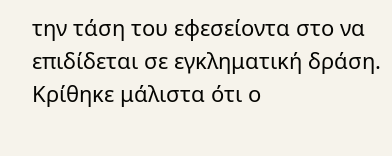την τάση του εφεσείοντα στο να επιδίδεται σε εγκληματική δράση. Κρίθηκε μάλιστα ότι ο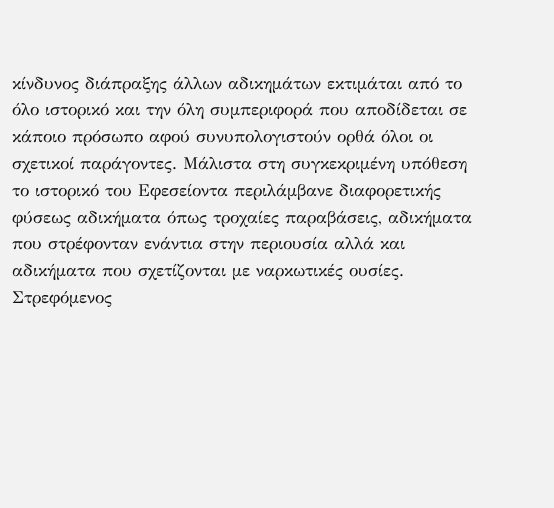κίνδυνος διάπραξης άλλων αδικημάτων εκτιμάται από το όλο ιστορικό και την όλη συμπεριφορά που αποδίδεται σε κάποιο πρόσωπο αφού συνυπολογιστούν ορθά όλοι οι σχετικοί παράγοντες. Μάλιστα στη συγκεκριμένη υπόθεση το ιστορικό του Εφεσείοντα περιλάμβανε διαφορετικής φύσεως αδικήματα όπως τροχαίες παραβάσεις, αδικήματα που στρέφονταν ενάντια στην περιουσία αλλά και αδικήματα που σχετίζονται με ναρκωτικές ουσίες. Στρεφόμενος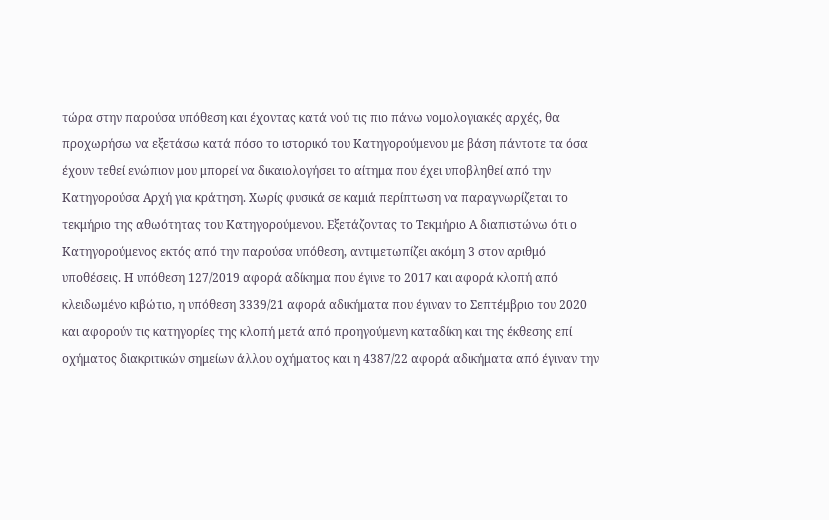τώρα στην παρούσα υπόθεση και έχοντας κατά νού τις πιο πάνω νομολογιακές αρχές, θα προχωρήσω να εξετάσω κατά πόσο το ιστορικό του Κατηγορούμενου με βάση πάντοτε τα όσα έχουν τεθεί ενώπιον μου μπορεί να δικαιολογήσει το αίτημα που έχει υποβληθεί από την Κατηγορούσα Αρχή για κράτηση. Χωρίς φυσικά σε καμιά περίπτωση να παραγνωρίζεται το τεκμήριο της αθωότητας του Κατηγορούμενου. Εξετάζοντας το Τεκμήριο Α διαπιστώνω ότι ο Κατηγορούμενος εκτός από την παρούσα υπόθεση, αντιμετωπίζει ακόμη 3 στον αριθμό υποθέσεις. Η υπόθεση 127/2019 αφορά αδίκημα που έγινε το 2017 και αφορά κλοπή από κλειδωμένο κιβώτιο, η υπόθεση 3339/21 αφορά αδικήματα που έγιναν το Σεπτέμβριο του 2020 και αφορούν τις κατηγορίες της κλοπή μετά από προηγούμενη καταδίκη και της έκθεσης επί οχήματος διακριτικών σημείων άλλου οχήματος και η 4387/22 αφορά αδικήματα από έγιναν την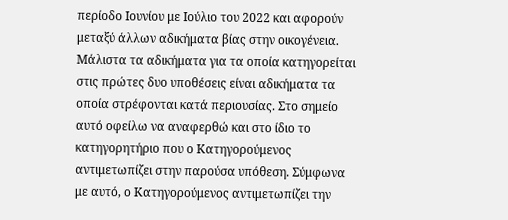περίοδο Ιουνίου με Ιούλιο του 2022 και αφορούν μεταξύ άλλων αδικήματα βίας στην οικογένεια. Μάλιστα τα αδικήματα για τα οποία κατηγορείται στις πρώτες δυο υποθέσεις είναι αδικήματα τα οποία στρέφονται κατά περιουσίας. Στο σημείο αυτό οφείλω να αναφερθώ και στο ίδιο το κατηγορητήριο που ο Κατηγορούμενος αντιμετωπίζει στην παρούσα υπόθεση. Σύμφωνα με αυτό, ο Κατηγορούμενος αντιμετωπίζει την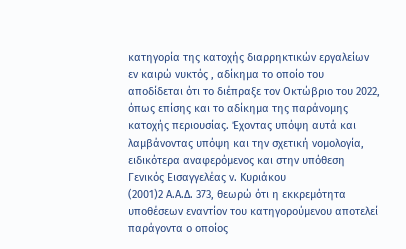κατηγορία της κατοχής διαρρηκτικών εργαλείων εν καιρώ νυκτός , αδίκημα το οποίο του αποδίδεται ότι το διέπραξε τον Οκτώβριο του 2022, όπως επίσης και το αδίκημα της παράνομης κατοχής περιουσίας. Έχοντας υπόψη αυτά και λαμβάνοντας υπόψη και την σχετική νομολογία, ειδικότερα αναφερόμενος και στην υπόθεση Γενικός Εισαγγελέας ν. Κυριάκου
(2001)2 Α.Α.Δ. 373, θεωρώ ότι η εκκρεμότητα υποθέσεων εναντίον του κατηγορούμενου αποτελεί παράγοντα ο οποίος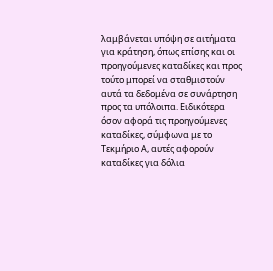λαμβάνεται υπόψη σε αιτήματα για κράτηση, όπως επίσης και οι προηγούμενες καταδίκες και προς τούτο μπορεί να σταθμιστούν αυτά τα δεδομένα σε συνάρτηση προς τα υπόλοιπα. Ειδικότερα όσον αφορά τις προηγούμενες καταδίκες, σύμφωνα με το Τεκμήριο Α, αυτές αφορούν καταδίκες για δόλια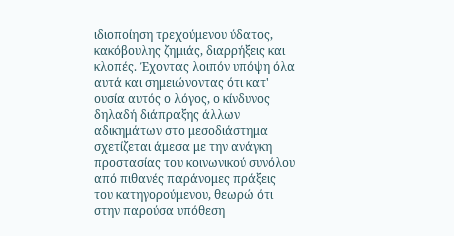ιδιοποίηση τρεχούμενου ύδατος, κακόβουλης ζημιάς, διαρρήξεις και κλοπές. Έχοντας λοιπόν υπόψη όλα αυτά και σημειώνοντας ότι κατ' ουσία αυτός ο λόγος, ο κίνδυνος δηλαδή διάπραξης άλλων αδικημάτων στο μεσοδιάστημα σχετίζεται άμεσα με την ανάγκη προστασίας του κοινωνικού συνόλου από πιθανές παράνομες πράξεις του κατηγορούμενου, θεωρώ ότι στην παρούσα υπόθεση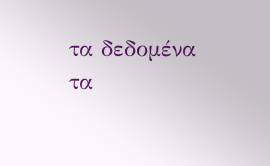τα δεδομένα τα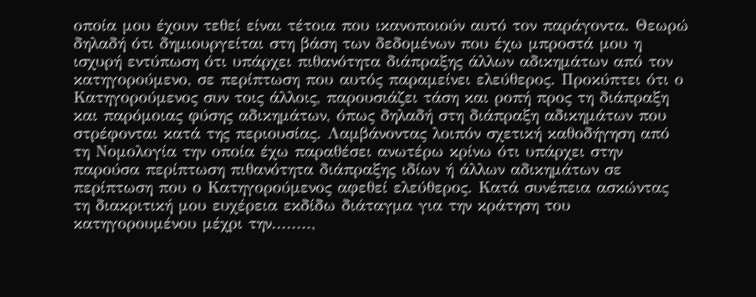οποία μου έχουν τεθεί είναι τέτοια που ικανοποιούν αυτό τον παράγοντα. Θεωρώ δηλαδή ότι δημιουργείται στη βάση των δεδομένων που έχω μπροστά μου η ισχυρή εντύπωση ότι υπάρχει πιθανότητα διάπραξης άλλων αδικημάτων από τον κατηγορούμενο, σε περίπτωση που αυτός παραμείνει ελεύθερος. Προκύπτει ότι ο Κατηγορούμενος συν τοις άλλοις, παρουσιάζει τάση και ροπή προς τη διάπραξη και παρόμοιας φύσης αδικημάτων, όπως δηλαδή στη διάπραξη αδικημάτων που στρέφονται κατά της περιουσίας. Λαμβάνοντας λοιπόν σχετική καθοδήγηση από τη Νομολογία την οποία έχω παραθέσει ανωτέρω κρίνω ότι υπάρχει στην παρούσα περίπτωση πιθανότητα διάπραξης ιδίων ή άλλων αδικημάτων σε περίπτωση που ο Κατηγορούμενος αφεθεί ελεύθερος. Κατά συνέπεια ασκώντας τη διακριτική μου ευχέρεια εκδίδω διάταγμα για την κράτηση του κατηγορουμένου μέχρι την........,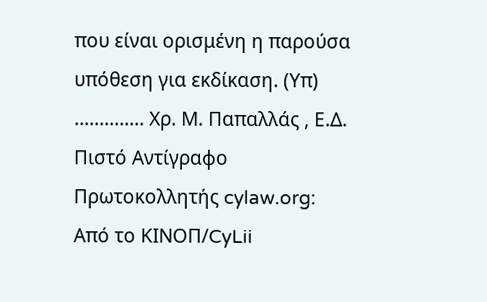που είναι ορισμένη η παρούσα υπόθεση για εκδίκαση. (Υπ) .............. Χρ. Μ. Παπαλλάς , Ε.Δ. Πιστό Αντίγραφο Πρωτοκολλητής cylaw.org: Από το ΚΙΝOΠ/CyLii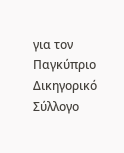για τον Παγκύπριο Δικηγορικό Σύλλογο